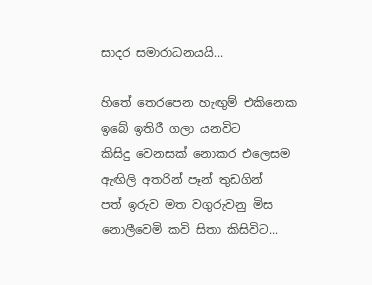සාදර සමාරාධනයයි...

හිතේ තෙරපෙන හැඟුම් එකිනෙක
ඉබේ ඉතිරී ගලා යනවිට
කිසිදු වෙනසක් නොකර එලෙසම
ඇඟිලි අතරින් පෑන් තුඩගින්
පත් ඉරුව මත වගුරුවනු මිස
නොලීවෙමි කවි සිතා කිසිවිට...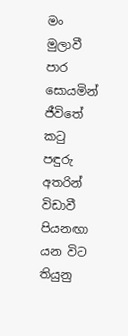මං මුලාවී පාර සොයමින්
ජීවිතේ ක‍ටු පඳුරු අතරින්
විඩාවී පියනඟා යන විට
තියුනු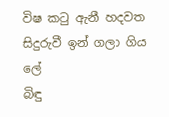විෂ ක‍ටු ඇනී හදවත
සිදුරුවී ඉන් ගලා ගිය ලේ
බිඳු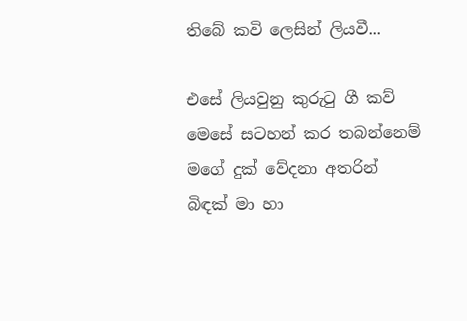තිබේ කවි ලෙසින් ලියවී...

එසේ ලියවුනු කුරු‍ටු ගී කව්
මෙසේ සටහන් කර තබන්නෙම්
මගේ දුක් වේදනා අතරින්
බිඳක් මා හා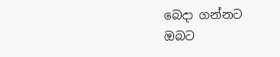බෙදා ගන්නට
ඔබට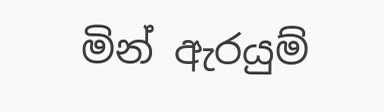මින් ඇරයුම්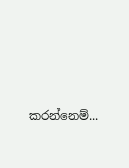කරන්නෙම්...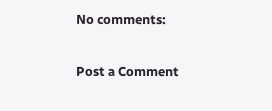No comments:

Post a Comment